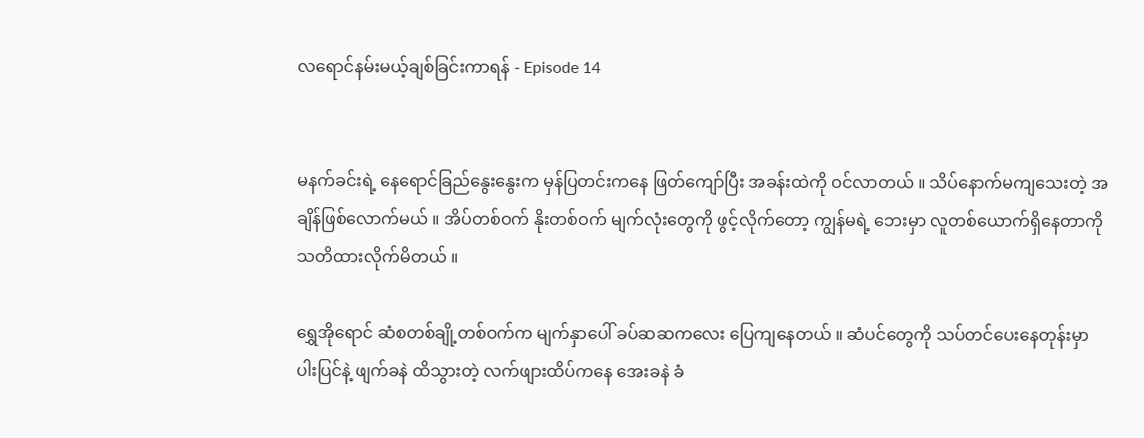လရောင်နမ်းမယ့်ချစ်ခြင်းကာရန် - Episode 14


မနက်ခင်းရဲ့ နေရောင်ခြည်နွေးနွေးက မှန်ပြတင်းကနေ ဖြတ်ကျော်ပြီး အခန်းထဲကို ဝင်လာတယ် ။ သိပ်နောက်မကျသေးတဲ့ အချိန်ဖြစ်လောက်မယ် ။ အိပ်တစ်ဝက် နိုးတစ်ဝက် မျက်လုံးတွေကို ဖွင့်လိုက်တော့ ကျွန်မရဲ့ ဘေးမှာ လူတစ်ယောက်ရှိနေတာကို သတိထားလိုက်မိတယ် ။

ရွှေအိုရောင် ဆံစတစ်ချို့တစ်ဝက်က မျက်နှာပေါ် ခပ်ဆဆကလေး ပြေကျနေတယ် ။ ဆံပင်တွေကို သပ်တင်ပေးနေတုန်းမှာ ပါးပြင်နဲ့ ဖျက်ခနဲ ထိသွားတဲ့ လက်ဖျားထိပ်ကနေ အေးခနဲ ခံ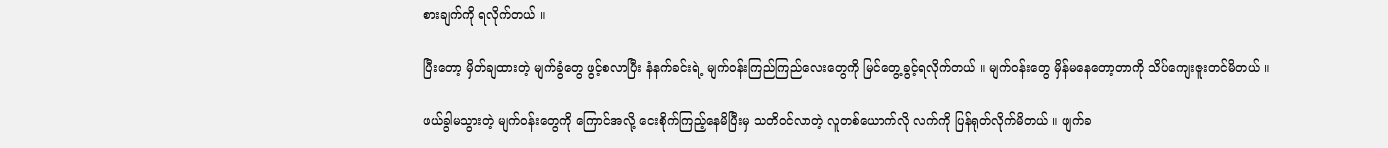စားချက်ကို ရလိုက်တယ် ။

ပြီးတော့ မှိတ်ချထားတဲ့ မျက်ခွံတွေ ဖွင့်စလာပြီး နံနက်ခင်းရဲ့ မျက်ဝန်းကြည်ကြည်လေးတွေကို မြင်တွေ့ခွင့်ရလိုက်တယ် ။ မျက်ဝန်းတွေ မှိန်မနေတော့တာကို သိပ်ကျေးဇူးတင်မိတယ် ။

ဖယ်ခွါမသွားတဲ့ မျက်ဝန်းတွေကို ကြောင်အလို့ ငေးစိုက်ကြည့်နေမိပြီးမှ သတိဝင်လာတဲ့ လူတစ်ယောက်လို လက်ကို ပြန်ရုတ်လိုက်မိတယ် ။ ဖျက်ခ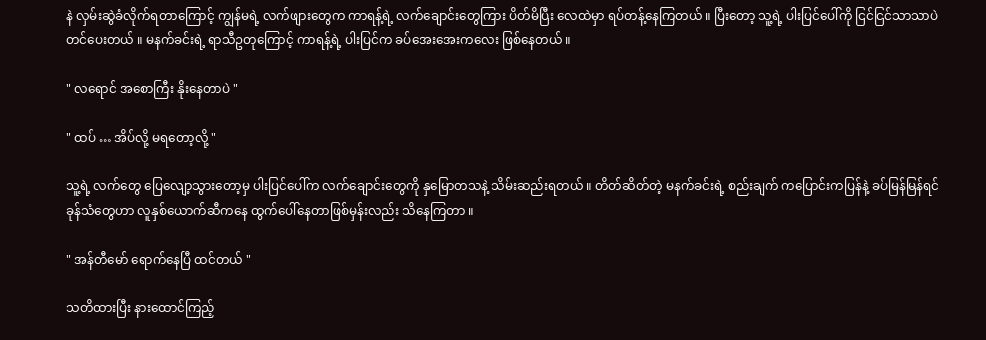နဲ လှမ်းဆွဲခံလိုက်ရတာကြောင့် ကျွန်မရဲ့ လက်ဖျားတွေက ကာရန့်ရဲ့ လက်ချောင်းတွေကြား ပိတ်မိပြီး လေထဲမှာ ရပ်တန့်နေကြတယ် ။ ပြီးတော့ သူ့ရဲ့ ပါးပြင်ပေါ်ကို ငြင်ငြင်သာသာပဲ တင်ပေးတယ် ။ မနက်ခင်းရဲ့ ရာသီဥတုကြောင့် ကာရန့်ရဲ့ ပါးပြင်က ခပ်အေးအေးကလေး ဖြစ်နေတယ် ။

" လရောင် အစောကြီး နိုးနေတာပဲ "

" ထပ် … အိပ်လို့ မရတော့လို့ "

သူ့ရဲ့ လက်တွေ ပြေလျော့သွားတော့မှ ပါးပြင်ပေါ်က လက်ချောင်းတွေကို နှမြောတသနဲ့ သိမ်းဆည်းရတယ် ။ တိတ်ဆိတ်တဲ့ မနက်ခင်းရဲ့ စည်းချက် ကပြောင်းကပြန်နဲ့ ခပ်မြန်မြန်ရင်ခုန်သံတွေဟာ လူနှစ်ယောက်ဆီကနေ ထွက်ပေါ်နေတာဖြစ်မှန်းလည်း သိနေကြတာ ။

" အန်တီမော် ရောက်နေပြီ ထင်တယ် "

သတိထားပြီး နားထောင်ကြည့်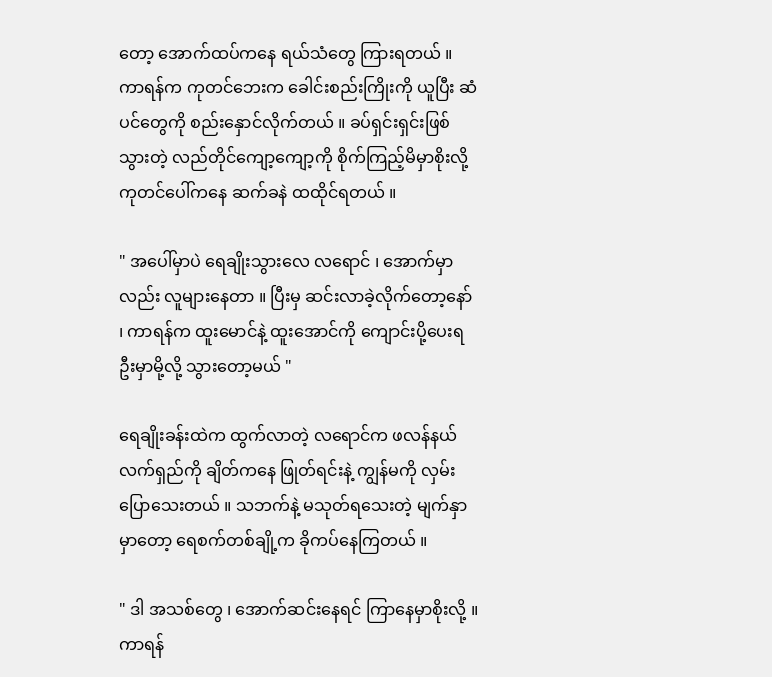တော့ အောက်ထပ်ကနေ ရယ်သံတွေ ကြားရတယ် ။ ကာရန်က ကုတင်ဘေးက ခေါင်းစည်းကြိုးကို ယူပြီး ဆံပင်တွေကို စည်းနှောင်လိုက်တယ် ။ ခပ်ရှင်းရှင်းဖြစ်သွားတဲ့ လည်တိုင်ကျော့ကျော့ကို စိုက်ကြည့်မိမှာစိုးလို့ ကုတင်ပေါ်ကနေ ဆက်ခနဲ ထထိုင်ရတယ် ။

" အပေါ်မှာပဲ ရေချိုးသွားလေ လရောင် ၊ အောက်မှာလည်း လူများနေတာ ။ ပြီးမှ ဆင်းလာခဲ့လိုက်တော့နော် ၊ ကာရန်က ထူးမောင်နဲ့ ထူးအောင်ကို ကျောင်းပို့ပေးရဦးမှာမို့လို့ သွားတော့မယ် "

ရေချိုးခန်းထဲက ထွက်လာတဲ့ လရောင်က ဖလန်နယ် လက်ရှည်ကို ချိတ်ကနေ ဖြုတ်ရင်းနဲ့ ကျွန်မကို လှမ်းပြောသေးတယ် ။ သဘက်နဲ့ မသုတ်ရသေးတဲ့ မျက်နှာမှာတော့ ရေစက်တစ်ချို့က ခိုကပ်နေကြတယ် ။

" ဒါ အသစ်တွေ ၊ အောက်ဆင်းနေရင် ကြာနေမှာစိုးလို့ ။ ကာရန်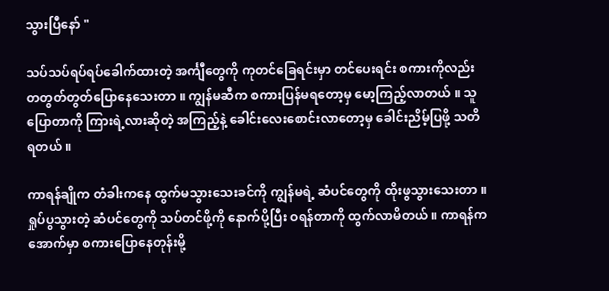သွားပြီနော် "

သပ်သပ်ရပ်ရပ်ခေါက်ထားတဲ့ အင်္ကျီတွေကို ကုတင်ခြေရင်းမှာ တင်ပေးရင်း စကားကိုလည်း တတွတ်တွတ်ပြောနေသေးတာ ။ ကျွန်မဆီက စကားပြန်မရတော့မှ မော့ကြည့်လာတယ် ။ သူပြောတာကို ကြားရဲ့လားဆိုတဲ့ အကြည့်နဲ့ ခေါင်းလေးစောင်းလာတော့မှ ခေါင်းညိမ့်ပြဖို့ သတိရတယ် ။

ကာရန်ချိုက တံခါးကနေ ထွက်မသွားသေးခင်ကို ကျွန်မရဲ့ ဆံပင်တွေကို ထိုးဖွသွားသေးတာ ။ ရှုပ်ပွသွားတဲ့ ဆံပင်တွေကို သပ်တင်ဖို့ကို နောက်ပို့ပြီး ဝရန်တာကို ထွက်လာမိတယ် ။ ကာရန်က အောက်မှာ စကားပြောနေတုန်းမို့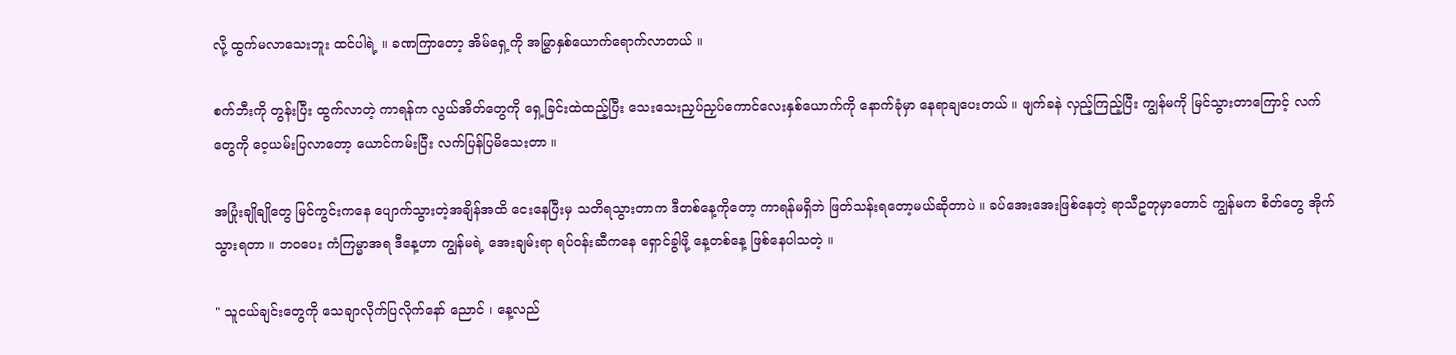လို့ ထွက်မလာသေးဘူး ထင်ပါရဲ့ ။ ခဏကြာတော့ အိမ်ရှေ့ကို အမြွှာနှစ်ယောက်ရောက်လာတယ် ။

စက်ဘီးကို တွန်းပြီး ထွက်လာတဲ့ ကာရန်က လွယ်အိတ်တွေကို ရှေ့ခြင်းထဲထည့်ပြီး သေးသေးညှပ်ညှပ်ကောင်လေးနှစ်ယောက်ကို နောက်ခုံမှာ နေရာချပေးတယ် ။ ဖျက်ခနဲ လှည့်ကြည့်ပြီး ကျွန်မကို မြင်သွားတာကြောင့် လက်တွေကို ဝေ့ယမ်းပြလာတော့ ယောင်ကမ်းပြီး လက်ပြန်ပြမိသေးတာ ။

အပြုံးချိုချိုတွေ မြင်ကွင်းကနေ ပျောက်သွားတဲ့အချိန်အထိ ငေးနေပြီးမှ သတိရသွားတာက ဒီတစ်နေ့ကိုတော့ ကာရန်မရှိဘဲ ဖြတ်သန်းရတော့မယ်ဆိုတာပဲ ။ ခပ်အေးအေးဖြစ်နေတဲ့ ရာသီဥတုမှာတောင် ကျွန်မက စိတ်တွေ အိုက်သွားရတာ ။ ဘဝပေး ကံကြမ္မာအရ ဒီနေ့ဟာ ကျွန်မရဲ့ အေးချမ်းရာ ရပ်ဝန်းဆီကနေ ရှောင်ခွါဖို့ နေ့တစ်နေ့ ဖြစ်နေပါသတဲ့ ။

" သူငယ်ချင်းတွေကို သေချာလိုက်ပြလိုက်နော် ညောင် ၊ နေ့လည်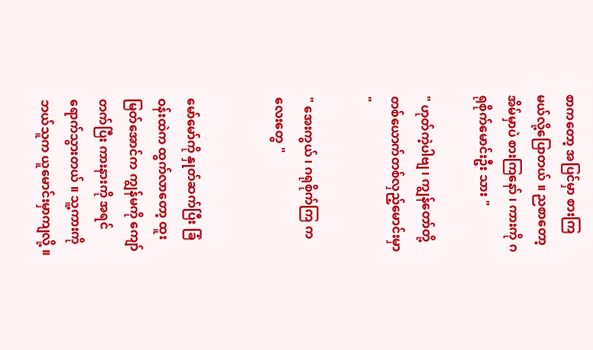စာကတော့ အပြင်မှာ စားကြမယ်လို့ပြောတယ် ။ ညစာတော့ အိမ်မှာပဲ စားကြနော် ၊ ကားကို ဂရုစိုက်မောင်းဦး သား "

" ဟုတ်ကဲ့ပါဗျ ၊ ကျွန်တော်တို့ တစ်ယောက်တစ်လှည့်မောင်းမှာ "

" အေးကွယ် ၊ ဂရုစိုက်ကြ ကလေးတွေ "


မော်မော်ကို နှုတ်ဆက်ပြီး ခြံဝန်းထဲက ထွက်လာတော့ ထူးမြတ်အောင်က ကျွန်မကို ကျော်တက်ပြီး ကားနားကို အရင်ရောက်သွားတယ် ။ သူ့ကားကို ဘယ်သူက ယူမောင်းမှာကျလို့ ။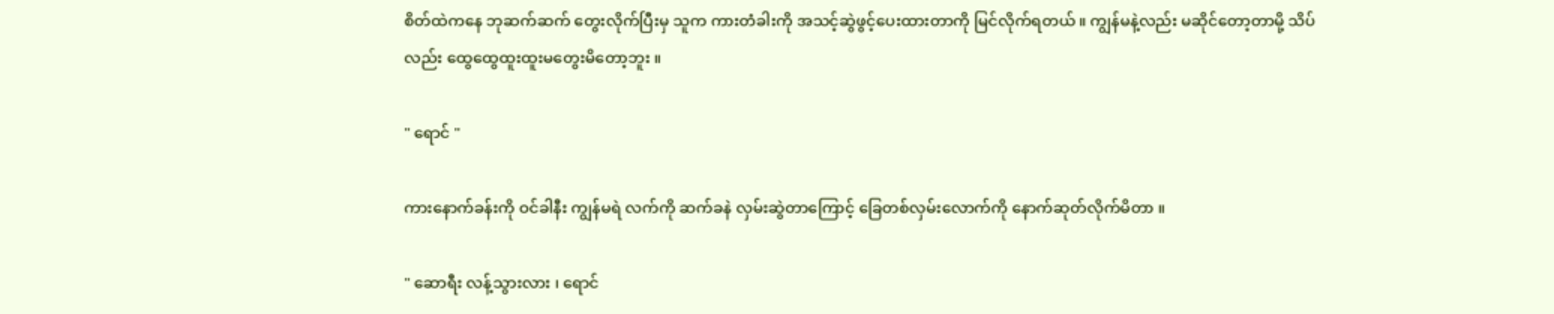စိတ်ထဲကနေ ဘုဆက်ဆက် တွေးလိုက်ပြီးမှ သူက ကားတံခါးကို အသင့်ဆွဲဖွင့်ပေးထားတာကို မြင်လိုက်ရတယ် ။ ကျွန်မနဲ့လည်း မဆိုင်တော့တာမို့ သိပ်လည်း ထွေထွေထူးထူးမတွေးမိတော့ဘူး ။

" ရောင် "

ကားနောက်ခန်းကို ဝင်ခါနီး ကျွန်မရဲ လက်ကို ဆက်ခနဲ လှမ်းဆွဲတာကြောင့် ခြေတစ်လှမ်းလောက်ကို နောက်ဆုတ်လိုက်မိတာ ။

" ဆောရီး လန့်သွားလား ၊ ရောင်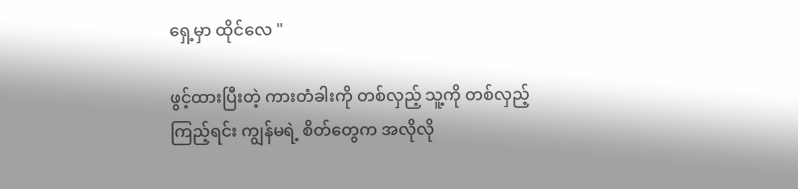ရှေ့မှာ ထိုင်လေ "

ဖွင့်ထားပြီးတဲ့ ကားတံခါးကို တစ်လှည့် သူ့ကို တစ်လှည့်ကြည့်ရင်း ကျွန်မရဲ့ စိတ်တွေက အလိုလို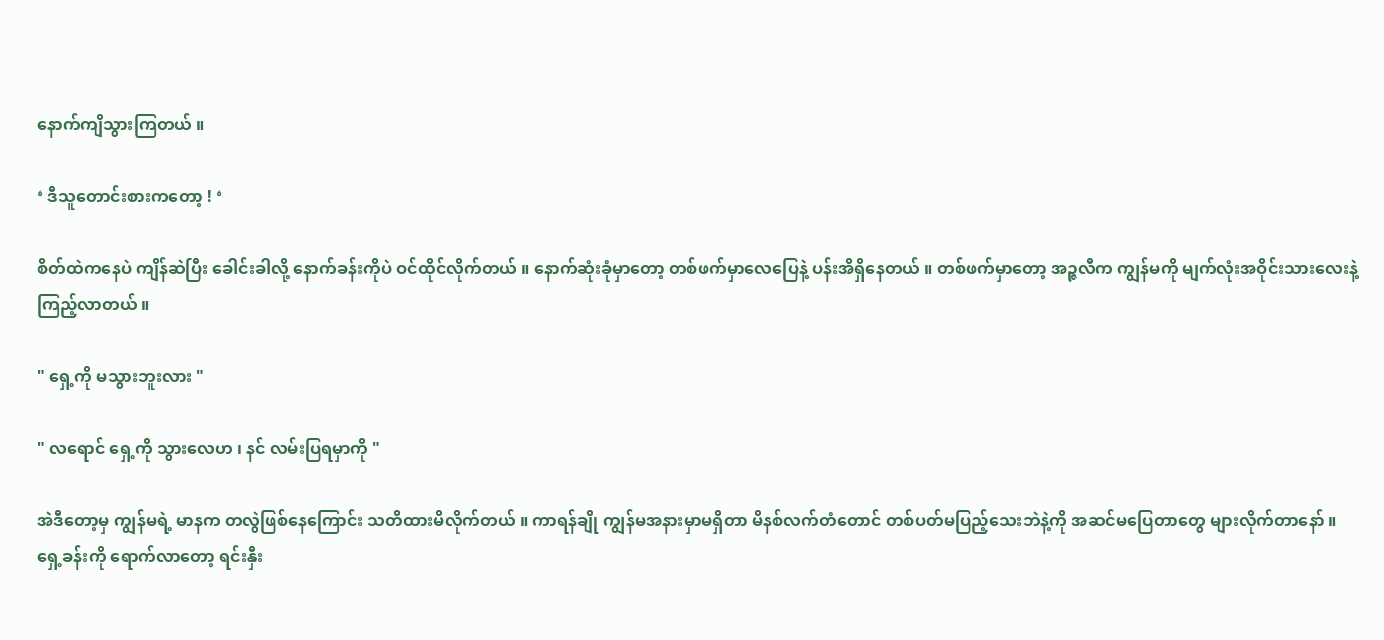နောက်ကျိသွားကြတယ် ။

‘ ဒီသူတောင်းစားကတော့ ! ‘

စိတ်ထဲကနေပဲ ကျိန်ဆဲပြီး ခေါင်းခါလို့ နောက်ခန်းကိုပဲ ဝင်ထိုင်လိုက်တယ် ။ နောက်ဆုံးခုံမှာတော့ တစ်ဖက်မှာလေပြေနဲ့ ပန်းအိရှိနေတယ် ။ တစ်ဖက်မှာတော့ အဉ္ဇလီက ကျွန်မကို မျက်လုံးအဝိုင်းသားလေးနဲ့ ကြည့်လာတယ် ။

" ရှေ့ကို မသွားဘူးလား "

" လရောင် ရှေ့ကို သွားလေဟ ၊ နင် လမ်းပြရမှာကို "

အဲဒီတော့မှ ကျွန်မရဲ့ မာနက တလွဲဖြစ်နေကြောင်း သတိထားမိလိုက်တယ် ။ ကာရန်ချို ကျွန်မအနားမှာမရှိတာ မိနစ်လက်တံတောင် တစ်ပတ်မပြည့်သေးဘဲနဲ့ကို အဆင်မပြေတာတွေ များလိုက်တာနော် ။
ရှေ့ခန်းကို ရောက်လာတော့ ရင်းနှီး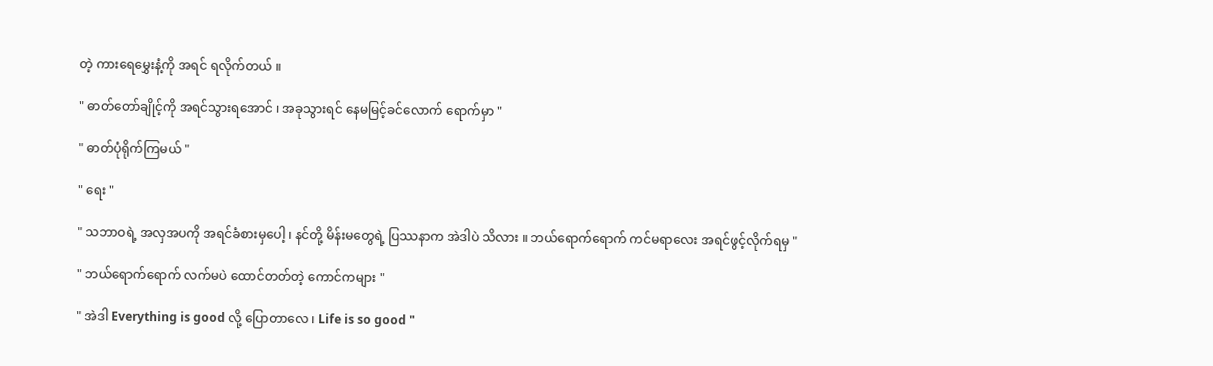တဲ့ ကားရေမွှေးနံ့ကို အရင် ရလိုက်တယ် ။

" ဓာတ်တော်ချိုင့်ကို အရင်သွားရအောင် ၊ အခုသွားရင် နေမမြင့်ခင်လောက် ရောက်မှာ "

" ဓာတ်ပုံရိုက်ကြမယ် "

" ရေး "

" သဘာဝရဲ့ အလှအပကို အရင်ခံစားမှပေါ့ ၊ နင်တို့ မိန်းမတွေရဲ့ ပြဿနာက အဲဒါပဲ သိလား ။ ဘယ်ရောက်ရောက် ကင်မရာလေး အရင်ဖွင့်လိုက်ရမှ "

" ဘယ်ရောက်ရောက် လက်မပဲ ထောင်တတ်တဲ့ ကောင်ကများ "

" အဲဒါ Everything is good လို့ ပြောတာလေ ၊ Life is so good "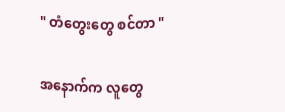" တံတွေးတွေ စင်တာ "

အနောက်က လူတွေ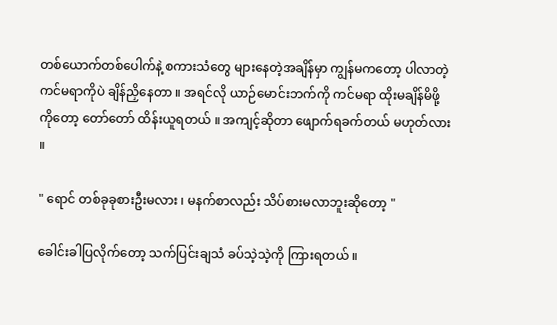တစ်ယောက်တစ်ပေါက်နဲ့ စကားသံတွေ များနေတဲ့အချိန်မှာ ကျွန်မကတော့ ပါလာတဲ့ ကင်မရာကိုပဲ ချိန်ညှိနေတာ ။ အရင်လို ယာဉ်မောင်းဘက်ကို ကင်မရာ ထိုးမချိန်မိဖို့ကိုတော့ တော်တော် ထိန်းယူရတယ် ။ အကျင့်ဆိုတာ ဖျောက်ရခက်တယ် မဟုတ်လား ။

" ရောင် တစ်ခုခုစားဦးမလား ၊ မနက်စာလည်း သိပ်စားမလာဘူးဆိုတော့ "

ခေါင်းခါပြလိုက်တော့ သက်ပြင်းချသံ ခပ်သဲ့သဲ့ကို ကြားရတယ် ။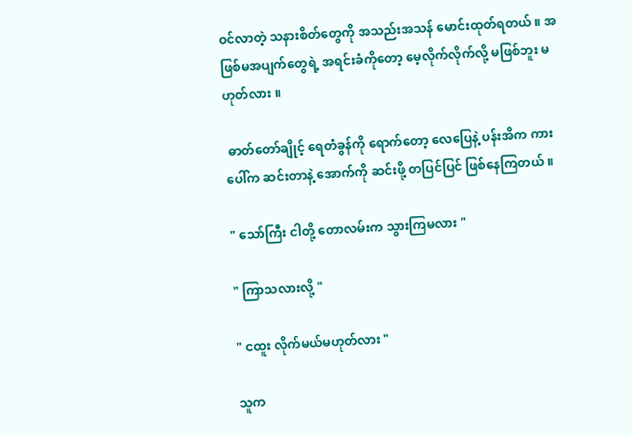ဝင်လာတဲ့ သနားစိတ်တွေကို အသည်းအသန် မောင်းထုတ်ရတယ် ။ အဖြစ်မအပျက်တွေရဲ့ အရင်းခံကိုတော့ မေ့လိုက်လိုက်လို့ မဖြစ်ဘူး မဟုတ်လား ။

 ဓာတ်တော်ချိုင့် ရေတံခွန်ကို ရောက်တော့ လေပြေနဲ့ ပန်းအိက ကားပေါ်က ဆင်းတာနဲ့ အောက်ကို ဆင်းဖို့ တပြင်ပြင် ဖြစ်နေကြတယ် ။

" သော်ကြီး ငါတို့ တောလမ်းက သွားကြမလား "

" ကြာသလားလို့ "

" ငထူး လိုက်မယ်မဟုတ်လား "

သူက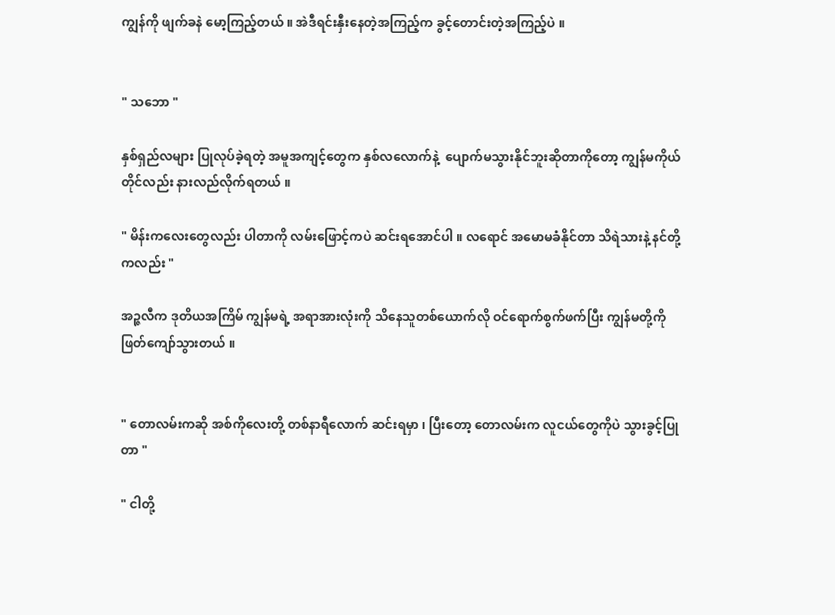ကျွန်ကို ဖျက်ခနဲ မော့ကြည့်တယ် ။ အဲဒီရင်းနှီးနေတဲ့အကြည့်က ခွင့်တောင်းတဲ့အကြည့်ပဲ ။


" သဘော "

နှစ်ရှည်လများ ပြုလုပ်ခဲ့ရတဲ့ အမူအကျင့်တွေက နှစ်လလောက်နဲ့  ပျောက်မသွားနိုင်ဘူးဆိုတာကိုတော့ ကျွန်မကိုယ်တိုင်လည်း နားလည်လိုက်ရတယ် ။

" မိန်းကလေးတွေလည်း ပါတာကို လမ်းဖြောင့်ကပဲ ဆင်းရအောင်ပါ ။ လရောင် အမောမခံနိုင်တာ သိရဲသားနဲ့ နင်တို့ကလည်း "

အဉ္ဇလီက ဒုတိယအကြိမ် ကျွန်မရဲ့ အရာအားလုံးကို သိနေသူတစ်ယောက်လို ဝင်ရောက်စွက်ဖက်ပြီး ကျွန်မတို့ကို ဖြတ်ကျော်သွားတယ် ။


" တောလမ်းကဆို အစ်ကိုလေးတို့ တစ်နာရီလောက် ဆင်းရမှာ ၊ ပြီးတော့ တောလမ်းက လူငယ်တွေကိုပဲ သွားခွင့်ပြုတာ "

" ငါတို့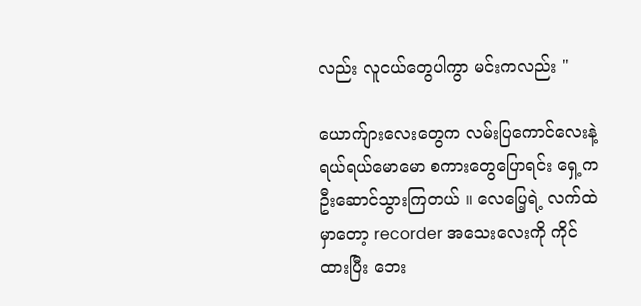လည်း လူငယ်တွေပါကွာ မင်းကလည်း "

ယောက်ျားလေးတွေက လမ်းပြကောင်လေးနဲ့ ရယ်ရယ်မောမော စကားတွေပြောရင်း ရှေ့က ဦးဆောင်သွားကြတယ် ။ လေပြေ့ရဲ့ လက်ထဲမှာတော့ recorder အသေးလေးကို ကိုင်ထားပြီး ဘေး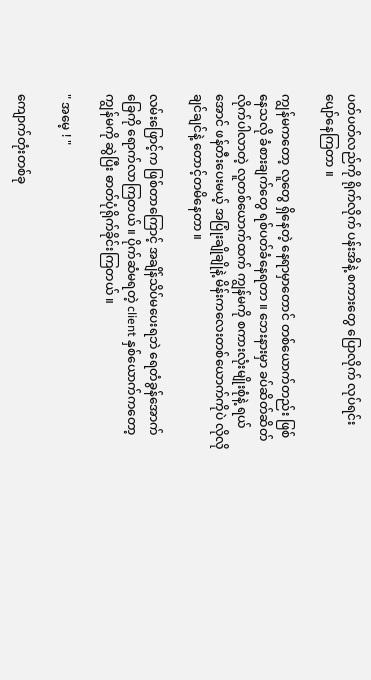ပတ်ပတ်လည်ကို ရိုက်လိုက် ပန်းအိနဲ့ စကားတွေ ပြောလိုက် လုပ်ရင်း ပျော်နေကြတာ ။

ကျွန်မကတော့ လူတွေ ရှိနေတဲ့ နေရာမှာတောင် တစ်ယောက်တည်း ဖြစ်နေသလို ခံစားချက်တွေ ရစ်ပတ်ခံနေရတာ ။ ဘေးနားမှာ ခပ်ဆိတ်ဆိတ်လိုက်ပါလာတဲ့ လူတစ်ယောက်ထက် ကျွန်မကို စကားလုံးမျိုးစုံနဲ့ ရယ်အောင် ဖန်တီးပေးမယ့် အပြုံးချိုချိုနဲ့ မိန်းကလေးတစ်ယောက်ကိုပဲ လိုလိုချင်ချင်နဲ့ တောင့်တမိနေတာ ။

လမ်းဖြောင့်က ဖြစ်တာကြောင့် အချိန်သိပ်မပေးရဘဲ ရေတံခွန်အောက်ခြေကို ရောက်လာကြတယ် ။ ပိုက်ဆံမရတဲ့ client နှစ်ယောက်ကတော့ ကျွန်မကို ဆွဲပြီး ဓာတ်ပုံရိုက်ခိုင်းကြတယ် ။

" အမေ့ ! "

ကျောက်တုံးတစ်ခု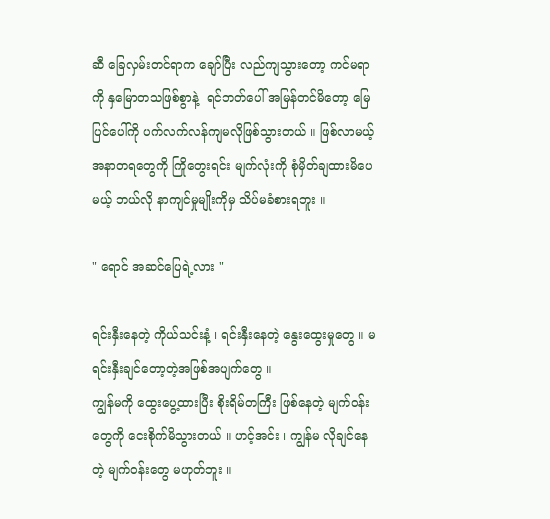ဆီ ခြေလှမ်းတင်ရာက ချော်ပြီး လည်ကျသွားတော့ ကင်မရာကို နှမြောတသဖြစ်စွာနဲ့  ရင်ဘတ်ပေါ် အမြန်တင်မိတော့ မြေပြင်ပေါ်ကို ပက်လက်လန်ကျမလိုဖြစ်သွားတယ် ။ ဖြစ်လာမယ့် အနာတရတွေကို ကြိုတွေးရင်း မျက်လုံးကို စုံမှိတ်ချထားမိပေမယ့် ဘယ်လို နာကျင်မှုမျိုးကိုမှ သိပ်မခံစားရဘူး ။

" ရောင် အဆင်ပြေရဲ့လား "

ရင်းနှီးနေတဲ့ ကိုယ်သင်းနံ့ ၊ ရင်းနှီးနေတဲ့ နွေးထွေးမှုတွေ ။ မရင်းနှီးချင်တော့တဲ့အဖြစ်အပျက်တွေ ။
ကျွန်မကို ထွေးပွေ့ထားပြီး စိုးရိမ်တကြီး ဖြစ်နေတဲ့ မျက်ဝန်းတွေကို ငေးစိုက်မိသွားတယ် ။ ဟင့်အင်း ၊ ကျွန်မ လိုချင်နေတဲ့ မျက်ဝန်းတွေ မဟုတ်ဘူး ။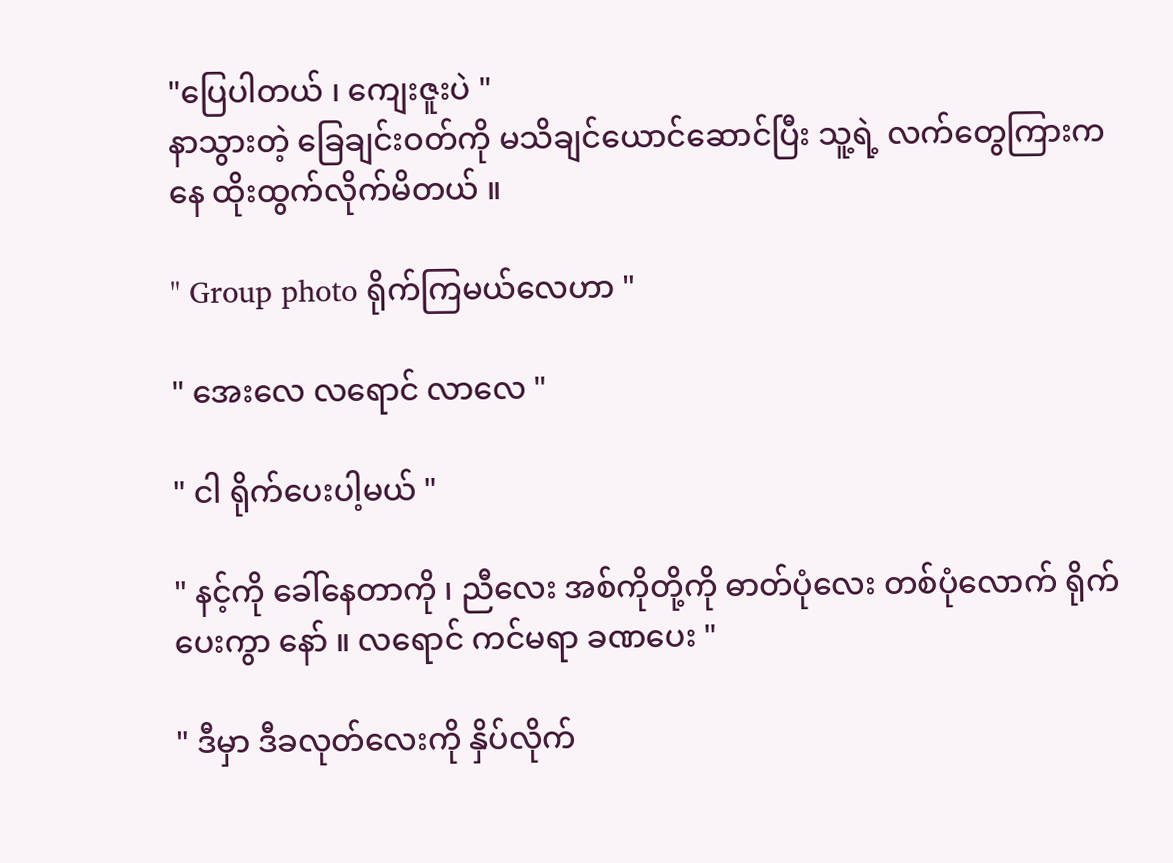"ပြေပါတယ် ၊ ကျေးဇူးပဲ "
နာသွားတဲ့ ခြေချင်းဝတ်ကို မသိချင်ယောင်ဆောင်ပြီး သူ့ရဲ့ လက်တွေကြားကနေ ထိုးထွက်လိုက်မိတယ် ။

" Group photo ရိုက်ကြမယ်လေဟာ "

" အေးလေ လရောင် လာလေ "

" ငါ ရိုက်ပေးပါ့မယ် "

" နင့်ကို ခေါ်နေတာကို ၊ ညီလေး အစ်ကိုတို့ကို ဓာတ်ပုံလေး တစ်ပုံလောက် ရိုက်ပေးကွာ နော် ။ လရောင် ကင်မရာ ခဏပေး "

" ဒီမှာ ဒီခလုတ်လေးကို နှိပ်လိုက်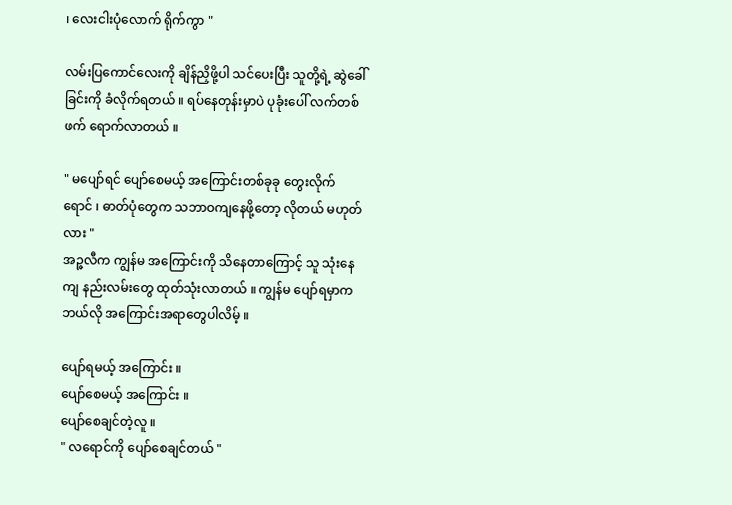၊ လေးငါးပုံလောက် ရိုက်ကွာ "

လမ်းပြကောင်လေးကို ချိန်ညှိဖို့ပါ သင်ပေးပြီး သူတို့ရဲ့ ဆွဲခေါ်ခြင်းကို ခံလိုက်ရတယ် ။ ရပ်နေတုန်းမှာပဲ ပုခုံးပေါ် လက်တစ်ဖက် ရောက်လာတယ် ။

" မပျော်ရင် ပျော်စေမယ့် အကြောင်းတစ်ခုခု တွေးလိုက် ရောင် ၊ ဓာတ်ပုံတွေက သဘာဝကျနေဖို့တော့ လိုတယ် မဟုတ်လား "
အဉ္ဇလီက ကျွန်မ အကြောင်းကို သိနေတာကြောင့် သူ သုံးနေကျ နည်းလမ်းတွေ ထုတ်သုံးလာတယ် ။ ကျွန်မ ပျော်ရမှာက ဘယ်လို အကြောင်းအရာတွေပါလိမ့် ။

ပျော်ရမယ့် အကြောင်း ။
ပျော်စေမယ့် အကြောင်း ။
ပျော်စေချင်တဲ့လူ ။
" လရောင်ကို ပျော်စေချင်တယ် "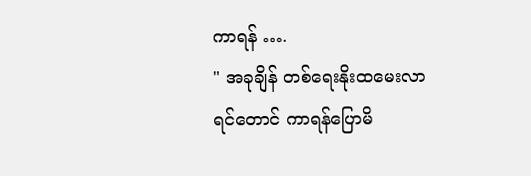ကာရန် ….
" အခုချိန် တစ်ရေးနိုးထမေးလာရင်တောင် ကာရန်ပြောမိ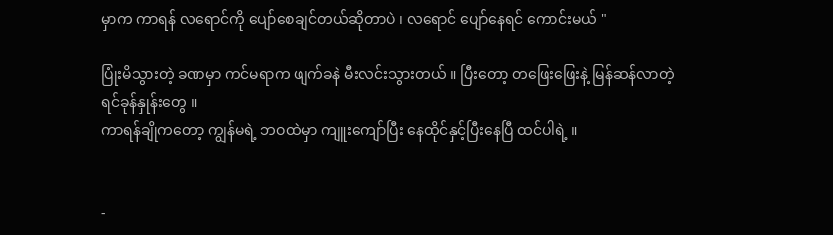မှာက ကာရန် လရောင်ကို ပျော်စေချင်တယ်ဆိုတာပဲ ၊ လရောင် ပျော်နေရင် ကောင်းမယ် "

ပြုံးမိသွားတဲ့ ခဏမှာ ကင်မရာက ဖျက်ခနဲ မီးလင်းသွားတယ် ။ ပြီးတော့ တဖြေးဖြေးနဲ့ မြန်ဆန်လာတဲ့ ရင်ခုန်နှုန်းတွေ ။
ကာရန်ချိုကတော့ ကျွန်မရဲ့ ဘဝထဲမှာ ကျူးကျော်ပြီး နေထိုင်နှင့်ပြီးနေပြီ ထင်ပါရဲ့ ။


-